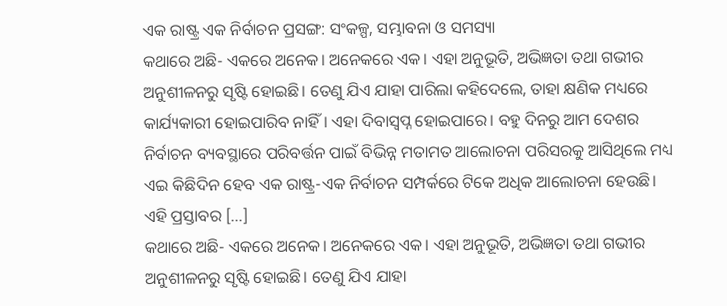ଏକ ରାଷ୍ଟ୍ର ଏକ ନିର୍ବାଚନ ପ୍ରସଙ୍ଗ: ସଂକଳ୍ପ, ସମ୍ଭାବନା ଓ ସମସ୍ୟା
କଥାରେ ଅଛି- ଏକରେ ଅନେକ। ଅନେକରେ ଏକ। ଏହା ଅନୁଭୂତି, ଅଭିଜ୍ଞତା ତଥା ଗଭୀର ଅନୁଶୀଳନରୁ ସୃଷ୍ଟି ହୋଇଛି। ତେଣୁ ଯିଏ ଯାହା ପାରିଲା କହିଦେଲେ, ତାହା କ୍ଷଣିକ ମଧ୍ୟରେ କାର୍ଯ୍ୟକାରୀ ହୋଇପାରିବ ନାହିଁ। ଏହା ଦିବାସ୍ୱପ୍ନ ହୋଇପାରେ। ବହୁ ଦିନରୁ ଆମ ଦେଶର ନିର୍ବାଚନ ବ୍ୟବସ୍ଥାରେ ପରିବର୍ତ୍ତନ ପାଇଁ ବିଭିନ୍ନ ମତାମତ ଆଲୋଚନା ପରିସରକୁ ଆସିଥିଲେ ମଧ୍ୟ ଏଇ କିଛିଦିନ ହେବ ଏକ ରାଷ୍ଟ୍ର-ଏକ ନିର୍ବାଚନ ସମ୍ପର୍କରେ ଟିକେ ଅଧିକ ଆଲୋଚନା ହେଉଛି। ଏହି ପ୍ରସ୍ତାବର […]
କଥାରେ ଅଛି- ଏକରେ ଅନେକ। ଅନେକରେ ଏକ। ଏହା ଅନୁଭୂତି, ଅଭିଜ୍ଞତା ତଥା ଗଭୀର ଅନୁଶୀଳନରୁ ସୃଷ୍ଟି ହୋଇଛି। ତେଣୁ ଯିଏ ଯାହା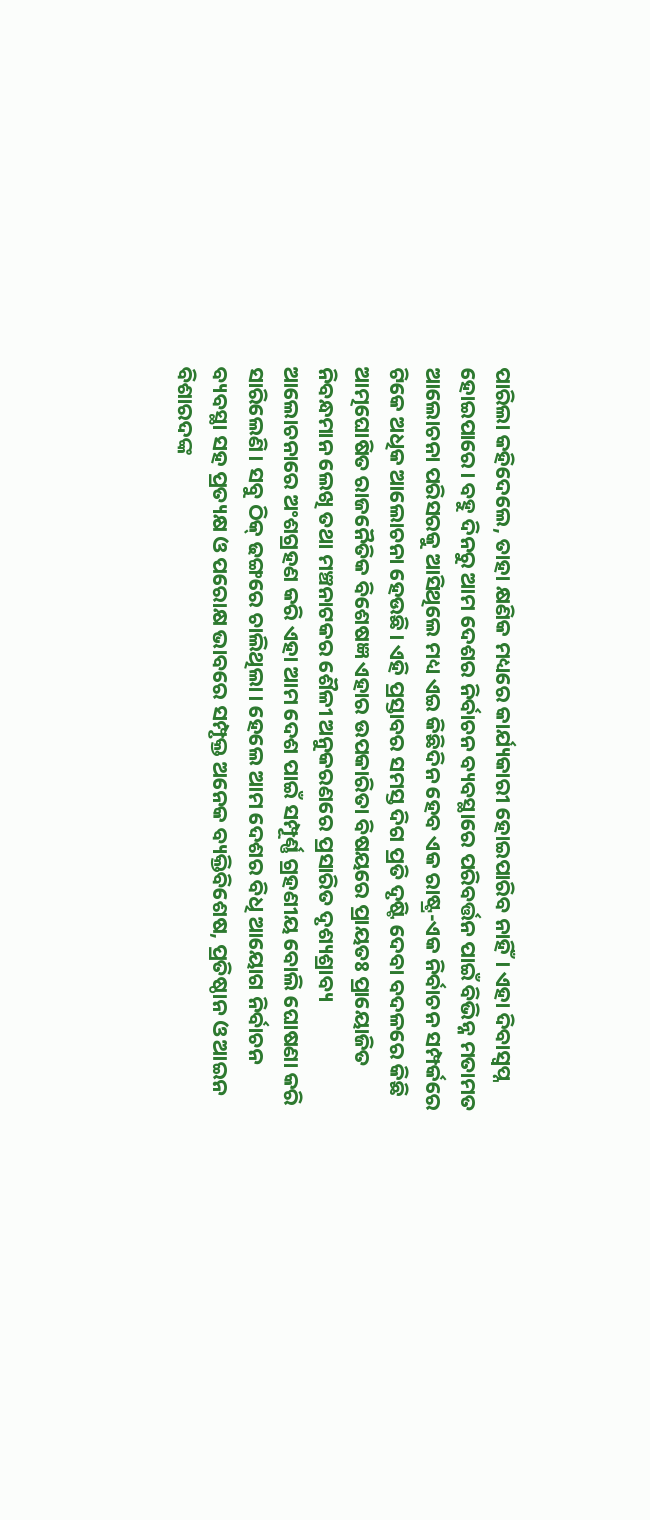ପାରିଲା କହିଦେଲେ, ତାହା କ୍ଷଣିକ ମଧ୍ୟରେ କାର୍ଯ୍ୟକାରୀ ହୋଇପାରିବ ନାହିଁ। ଏହା ଦିବାସ୍ୱପ୍ନ ହୋଇପାରେ। ବହୁ ଦିନରୁ ଆମ ଦେଶର ନିର୍ବାଚନ ବ୍ୟବସ୍ଥାରେ ପରିବର୍ତ୍ତନ ପାଇଁ ବିଭିନ୍ନ ମତାମତ ଆଲୋଚନା ପରିସରକୁ ଆସିଥିଲେ ମଧ୍ୟ ଏଇ କିଛିଦିନ ହେବ ଏକ ରାଷ୍ଟ୍ର-ଏକ ନିର୍ବାଚନ ସମ୍ପର୍କରେ ଟିକେ ଅଧିକ ଆଲୋଚନା ହେଉଛି। ଏହି ପ୍ରସ୍ତାବର ସମସ୍ତ ଦିଗ ପ୍ରତି ଦୃଷ୍ଟି ଦେବା ବଦଳରେ କିଛି ଆତ୍ମଘୋଷିତ ରାଜନୈତିକ ବିଶେଷଜ୍ଞ ଏହାର ଉପକାରିତା ବିଷୟରେ ପ୍ରାୟତଃ ପ୍ରାୟୋଜିତ ନିବନ୍ଧମାନ ଲେଖି ତଥା ମଞ୍ଚନାଟକର ଶୈଳୀ ଅନୁକରଣରେ ପ୍ରସାରିତ ଦୃଶ୍ୟଶ୍ରାବ୍ୟ ଆଲୋଚନାରେ ଅଂଶଗ୍ରହଣ କରି ଏହା ଆମ ଦେଶ ପାଇଁ ସମ୍ପୂର୍ଣ୍ଣ ଗ୍ରହଣୀୟ ବୋଲି ଘୋଷଣା କରି ସାରିଲେଣି। ସବୁ ଠିକ୍ ଢଙ୍ଗରେ ଚାଲିଥିଲା। ହେଲେ ଆମ ଦେଶର ବିଧି ଆୟୋଗ ନିର୍ବାଚନ ବ୍ୟବସ୍ଥା ସହ ପ୍ରତ୍ୟକ୍ଷ ଓ ପରୋକ୍ଷ ଭାବରେ ସମ୍ପୃକ୍ତ ଅନେକ ବ୍ୟକ୍ତିବିଶେଷ, ପ୍ରତିଷ୍ଠାନ ଓ ଆଇନ ବିଶାରଦଙ୍କ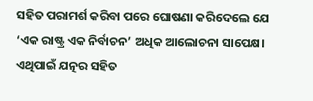ସହିତ ପରାମର୍ଶ କରିବା ପରେ ଘୋଷଣା କରିଦେଲେ ଯେ ‘ଏକ ରାଷ୍ଟ୍ର ଏକ ନିର୍ବାଚନ’ ଅଧିକ ଆଲୋଚନା ସାପେକ୍ଷ। ଏଥିପାଇଁ ଯତ୍ନର ସହିତ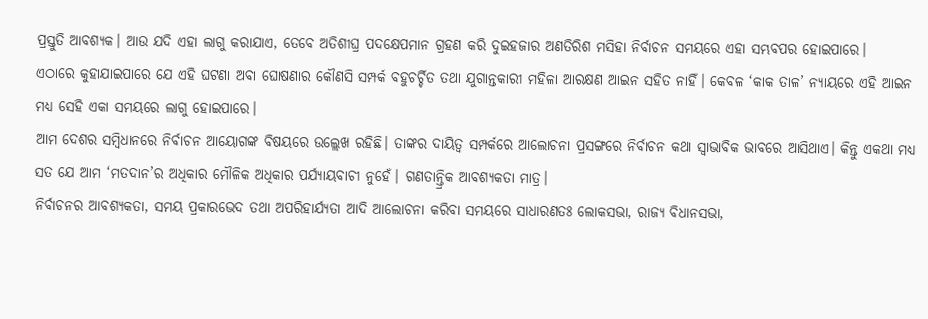ପ୍ରସ୍ତୁତି ଆବଶ୍ୟକ। ଆଉ ଯଦି ଏହା ଲାଗୁ କରାଯାଏ, ତେବେ ଅତିଶୀଘ୍ର ପଦକ୍ଷେପମାନ ଗ୍ରହଣ କରି ଦୁଇହଜାର ଅଣତିରିଶ ମସିହା ନିର୍ବାଚନ ସମୟରେ ଏହା ସମ୍ଭବପର ହୋଇପାରେ।
ଏଠାରେ କୁହାଯାଇପାରେ ଯେ ଏହି ଘଟଣା ଅବା ଘୋଷଣାର କୌଣସି ସମ୍ପର୍କ ବହୁଚର୍ଚ୍ଚିତ ତଥା ଯୁଗାନ୍ତକାରୀ ମହିଳା ଆରକ୍ଷଣ ଆଇନ ସହିତ ନାହିଁ। କେବଳ ‘କାକ ତାଳ’ ନ୍ୟାୟରେ ଏହି ଆଇନ ମଧ୍ୟ ସେହି ଏକା ସମୟରେ ଲାଗୁ ହୋଇପାରେ।
ଆମ ଦେଶର ସମ୍ବିଧାନରେ ନିର୍ବାଚନ ଆୟୋଗଙ୍କ ବିଷୟରେ ଉଲ୍ଲେଖ ରହିଛି। ତାଙ୍କର ଦାୟିତ୍ୱ ସମ୍ପର୍କରେ ଆଲୋଚନା ପ୍ରସଙ୍ଗରେ ନିର୍ବାଚନ କଥା ସ୍ୱାଭାବିକ ଭାବରେ ଆସିଥାଏ। କିନ୍ତୁ ଏକଥା ମଧ୍ୟ ସତ ଯେ ଆମ ‘ମତଦାନ’ର ଅଧିକାର ମୌଳିକ ଅଧିକାର ପର୍ଯ୍ୟାୟବାଚୀ ନୁହେଁ। ଗଣତାନ୍ତ୍ରିକ ଆବଶ୍ୟକତା ମାତ୍ର।
ନିର୍ବାଚନର ଆବଶ୍ୟକତା, ସମୟ ପ୍ରକାରଭେଦ ତଥା ଅପରିହାର୍ଯ୍ୟତା ଆଦି ଆଲୋଚନା କରିବା ସମୟରେ ସାଧାରଣତଃ ଲୋକସଭା, ରାଜ୍ୟ ବିଧାନସଭା,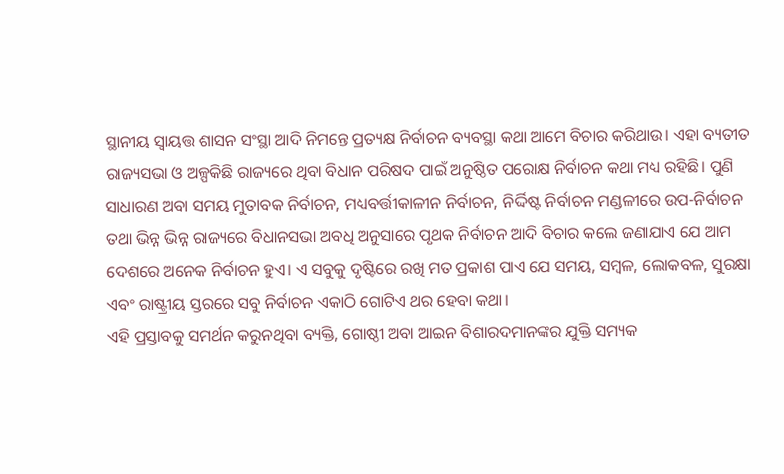ସ୍ଥାନୀୟ ସ୍ୱାୟତ୍ତ ଶାସନ ସଂସ୍ଥା ଆଦି ନିମନ୍ତେ ପ୍ରତ୍ୟକ୍ଷ ନିର୍ବାଚନ ବ୍ୟବସ୍ଥା କଥା ଆମେ ବିଚାର କରିଥାଉ। ଏହା ବ୍ୟତୀତ ରାଜ୍ୟସଭା ଓ ଅଳ୍ପକିଛି ରାଜ୍ୟରେ ଥିବା ବିଧାନ ପରିଷଦ ପାଇଁ ଅନୁଷ୍ଠିତ ପରୋକ୍ଷ ନିର୍ବାଚନ କଥା ମଧ୍ୟ ରହିଛି। ପୁଣି ସାଧାରଣ ଅବା ସମୟ ମୁତାବକ ନିର୍ବାଚନ, ମଧ୍ୟବର୍ତ୍ତୀକାଳୀନ ନିର୍ବାଚନ, ନିର୍ଦ୍ଦିଷ୍ଟ ନିର୍ବାଚନ ମଣ୍ଡଳୀରେ ଉପ-ନିର୍ବାଚନ ତଥା ଭିନ୍ନ ଭିନ୍ନ ରାଜ୍ୟରେ ବିଧାନସଭା ଅବଧି ଅନୁସାରେ ପୃଥକ ନିର୍ବାଚନ ଆଦି ବିଚାର କଲେ ଜଣାଯାଏ ଯେ ଆମ ଦେଶରେ ଅନେକ ନିର୍ବାଚନ ହୁଏ। ଏ ସବୁକୁ ଦୃଷ୍ଟିରେ ରଖି ମତ ପ୍ରକାଶ ପାଏ ଯେ ସମୟ, ସମ୍ବଳ, ଲୋକବଳ, ସୁରକ୍ଷା ଏବଂ ରାଷ୍ଟ୍ରୀୟ ସ୍ତରରେ ସବୁ ନିର୍ବାଚନ ଏକାଠି ଗୋଟିଏ ଥର ହେବା କଥା।
ଏହି ପ୍ରସ୍ତାବକୁ ସମର୍ଥନ କରୁନଥିବା ବ୍ୟକ୍ତି, ଗୋଷ୍ଠୀ ଅବା ଆଇନ ବିଶାରଦମାନଙ୍କର ଯୁକ୍ତି ସମ୍ୟକ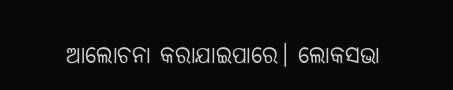ଆଲୋଚନା କରାଯାଇପାରେ। ଲୋକସଭା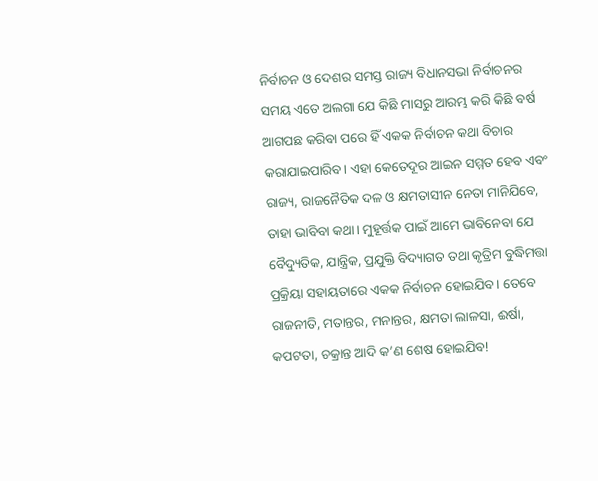ନିର୍ବାଚନ ଓ ଦେଶର ସମସ୍ତ ରାଜ୍ୟ ବିଧାନସଭା ନିର୍ବାଚନର ସମୟ ଏତେ ଅଲଗା ଯେ କିଛି ମାସରୁ ଆରମ୍ଭ କରି କିଛି ବର୍ଷ ଆଗପଛ କରିବା ପରେ ହିଁ ଏକକ ନିର୍ବାଚନ କଥା ବିଚାର କରାଯାଇପାରିବ। ଏହା କେତେଦୂର ଆଇନ ସମ୍ମତ ହେବ ଏବଂ ରାଜ୍ୟ, ରାଜନୈତିକ ଦଳ ଓ କ୍ଷମତାସୀନ ନେତା ମାନିଯିବେ, ତାହା ଭାବିବା କଥା। ମୁହୂର୍ତ୍ତକ ପାଇଁ ଆମେ ଭାବିନେବା ଯେ ବୈଦ୍ୟୁତିକ, ଯାନ୍ତ୍ରିକ, ପ୍ରଯୁକ୍ତି ବିଦ୍ୟାଗତ ତଥା କୃତ୍ରିମ ବୁଦ୍ଧିମତ୍ତା ପ୍ରକ୍ରିୟା ସହାୟତାରେ ଏକକ ନିର୍ବାଚନ ହୋଇଯିବ। ତେବେ ରାଜନୀତି, ମତାନ୍ତର, ମନାନ୍ତର, କ୍ଷମତା ଲାଳସା, ଈର୍ଷା, କପଟତା, ଚକ୍ରାନ୍ତ ଆଦି କ’ଣ ଶେଷ ହୋଇଯିବ!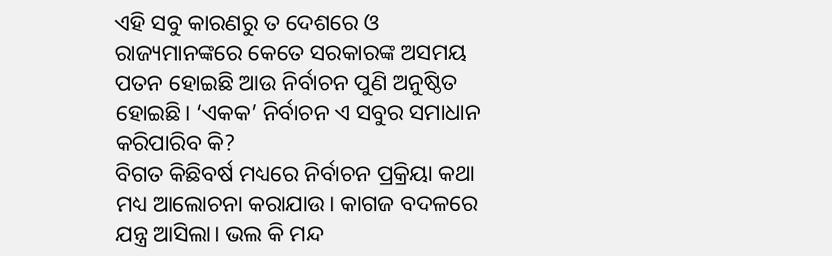ଏହି ସବୁ କାରଣରୁ ତ ଦେଶରେ ଓ ରାଜ୍ୟମାନଙ୍କରେ କେତେ ସରକାରଙ୍କ ଅସମୟ ପତନ ହୋଇଛି ଆଉ ନିର୍ବାଚନ ପୁଣି ଅନୁଷ୍ଠିତ ହୋଇଛି। ‘ଏକକ’ ନିର୍ବାଚନ ଏ ସବୁର ସମାଧାନ କରିପାରିବ କି?
ବିଗତ କିଛିବର୍ଷ ମଧ୍ୟରେ ନିର୍ବାଚନ ପ୍ରକ୍ରିୟା କଥା ମଧ୍ୟ ଆଲୋଚନା କରାଯାଉ। କାଗଜ ବଦଳରେ ଯନ୍ତ୍ର ଆସିଲା। ଭଲ କି ମନ୍ଦ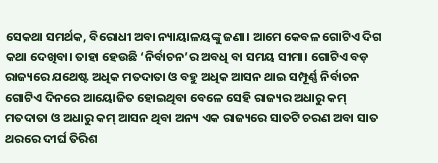ସେକଥା ସମର୍ଥକ, ବିରୋଧୀ ଅବା ନ୍ୟାୟାଳୟଙ୍କୁ ଜଣା। ଆମେ କେବଳ ଗୋଟିଏ ଦିଗ କଥା ଦେଖିବା। ତାହା ହେଉଛି ‘ନିର୍ବାଚନ’ର ଅବଧି ବା ସମୟ ସୀମା। ଗୋଟିଏ ବଡ଼ ରାଜ୍ୟରେ ଯଥେଷ୍ଟ ଅଧିକ ମତଦାତା ଓ ବହୁ ଅଧିକ ଆସନ ଥାଇ ସମ୍ପୂର୍ଣ୍ଣ ନିର୍ବାଚନ ଗୋଟିଏ ଦିନରେ ଆୟୋଜିତ ହୋଇଥିବା ବେଳେ ସେହି ରାଜ୍ୟର ଅଧାରୁ କମ୍ ମତଦାତା ଓ ଅଧାରୁ କମ୍ ଆସନ ଥିବା ଅନ୍ୟ ଏକ ରାଜ୍ୟରେ ସାତଟି ଚରଣ ଅବା ସାତ ଥରରେ ଦୀର୍ଘ ତିରିଶ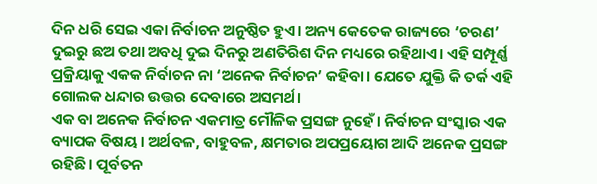ଦିନ ଧରି ସେଇ ଏକା ନିର୍ବାଚନ ଅନୁଷ୍ଠିତ ହୁଏ। ଅନ୍ୟ କେତେକ ରାଜ୍ୟରେ ‘ଚରଣ’ ଦୁଇରୁ ଛଅ ତଥା ଅବଧି ଦୁଇ ଦିନରୁ ଅଣତିରିଶ ଦିନ ମଧ୍ୟରେ ରହିଥାଏ। ଏହି ସମ୍ପୂର୍ଣ୍ଣ ପ୍ରକ୍ରିୟାକୁ ଏକକ ନିର୍ବାଚନ ନା ‘ଅନେକ ନିର୍ବାଚନ’ କହିବା। ଯେତେ ଯୁକ୍ତି କି ତର୍କ ଏହି ଗୋଲକ ଧନ୍ଦାର ଉତ୍ତର ଦେବାରେ ଅସମର୍ଥ।
ଏକ ବା ଅନେକ ନିର୍ବାଚନ ଏକମାତ୍ର ମୌଳିକ ପ୍ରସଙ୍ଗ ନୁହେଁ। ନିର୍ବାଚନ ସଂସ୍କାର ଏକ ବ୍ୟାପକ ବିଷୟ। ଅର୍ଥବଳ, ବାହୁବଳ, କ୍ଷମତାର ଅପପ୍ରୟୋଗ ଆଦି ଅନେକ ପ୍ରସଙ୍ଗ ରହିଛି। ପୂର୍ବତନ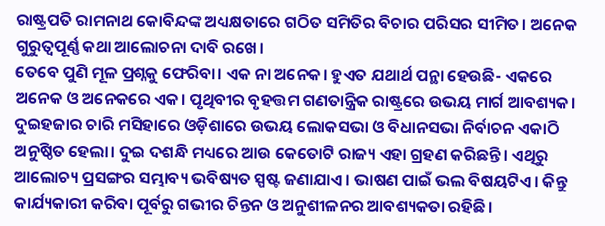ରାଷ୍ଟ୍ରପତି ରାମନାଥ କୋବିନ୍ଦଙ୍କ ଅଧ୍ୟକ୍ଷତାରେ ଗଠିତ ସମିତିର ବିଚାର ପରିସର ସୀମିତ। ଅନେକ ଗୁରୁତ୍ୱପୂର୍ଣ୍ଣ କଥା ଆଲୋଚନା ଦାବି ରଖେ।
ତେବେ ପୁଣି ମୂଳ ପ୍ରଶ୍ନକୁ ଫେରିବା। ଏକ ନା ଅନେକ। ହୁଏତ ଯଥାର୍ଥ ପନ୍ଥା ହେଉଛି- ଏକରେ ଅନେକ ଓ ଅନେକରେ ଏକ। ପୃଥିବୀର ବୃହତ୍ତମ ଗଣତାନ୍ତ୍ରିକ ରାଷ୍ଟ୍ରରେ ଉଭୟ ମାର୍ଗ ଆବଶ୍ୟକ। ଦୁଇହଜାର ଚାରି ମସିହାରେ ଓଡ଼ିଶାରେ ଉଭୟ ଲୋକସଭା ଓ ବିଧାନସଭା ନିର୍ବାଚନ ଏକାଠି ଅନୁଷ୍ଠିତ ହେଲା। ଦୁଇ ଦଶନ୍ଧି ମଧ୍ୟରେ ଆଉ କେତୋଟି ରାଜ୍ୟ ଏହା ଗ୍ରହଣ କରିଛନ୍ତି। ଏଥିରୁ ଆଲୋଚ୍ୟ ପ୍ରସଙ୍ଗର ସମ୍ଭାବ୍ୟ ଭବିଷ୍ୟତ ସ୍ପଷ୍ଟ ଜଣାଯାଏ। ଭାଷଣ ପାଇଁ ଭଲ ବିଷୟଟିଏ। କିନ୍ତୁ କାର୍ଯ୍ୟକାରୀ କରିବା ପୂର୍ବରୁ ଗଭୀର ଚିନ୍ତନ ଓ ଅନୁଶୀଳନର ଆବଶ୍ୟକତା ରହିଛି।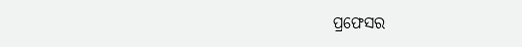ପ୍ରଫେସର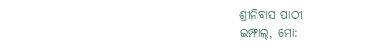ଶ୍ରୀନିବାସ ପାଠୀ
ଇମ୍ଫାଲ୍, ମୋ: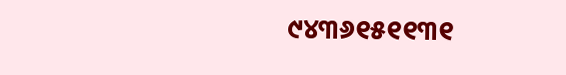୯୪୩୬୧୫୧୧୩୧